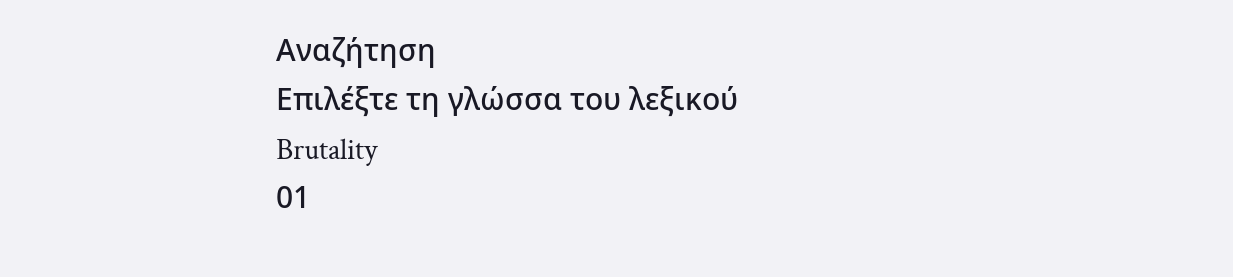Αναζήτηση
Επιλέξτε τη γλώσσα του λεξικού
Brutality
01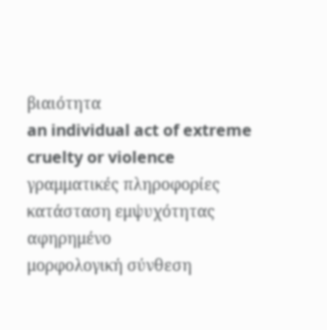βιαιότητα
an individual act of extreme cruelty or violence
γραμματικές πληροφορίες
κατάσταση εμψυχότητας
αφηρημένο
μορφολογική σύνθεση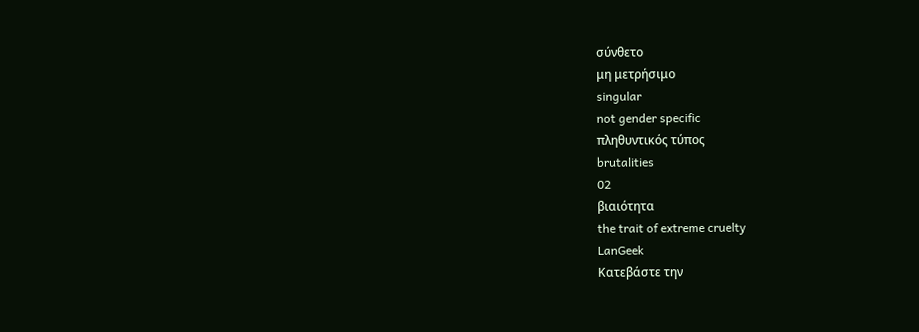σύνθετο
μη μετρήσιμο
singular
not gender specific
πληθυντικός τύπος
brutalities
02
βιαιότητα
the trait of extreme cruelty
LanGeek
Κατεβάστε την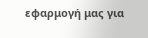εφαρμογή μας για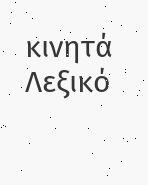κινητά
Λεξικό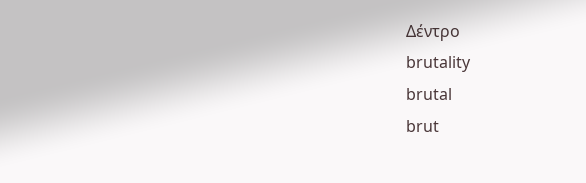Δέντρο
brutality
brutal
brut